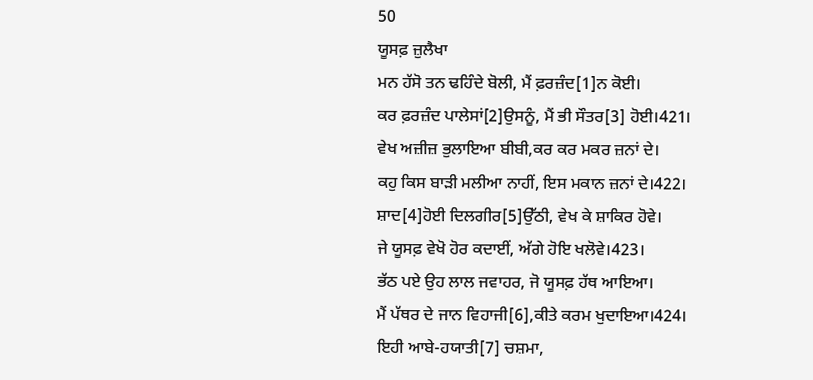50
ਯੂਸਫ਼ ਜ਼ੁਲੈਖਾ
ਮਨ ਹੱਸੋ ਤਨ ਢਹਿੰਦੇ ਬੋਲੀ, ਮੈਂ ਫ਼ਰਜ਼ੰਦ[1]ਨ ਕੋਈ।
ਕਰ ਫ਼ਰਜ਼ੰਦ ਪਾਲੇਸਾਂ[2]ਉਸਨੂੰ, ਮੈਂ ਭੀ ਸੌਤਰ[3] ਹੋਈ।421।
ਵੇਖ ਅਜ਼ੀਜ਼ ਭੁਲਾਇਆ ਬੀਬੀ,ਕਰ ਕਰ ਮਕਰ ਜ਼ਨਾਂ ਦੇ।
ਕਹੁ ਕਿਸ ਬਾੜੀ ਮਲੀਆ ਨਾਹੀਂ, ਇਸ ਮਕਾਨ ਜ਼ਨਾਂ ਦੇ।422।
ਸ਼ਾਦ[4]ਹੋਈ ਦਿਲਗੀਰ[5]ਉੱਠੀ, ਵੇਖ ਕੇ ਸ਼ਾਕਿਰ ਹੋਵੇ।
ਜੇ ਯੂਸਫ਼ ਵੇਖੋ ਹੋਰ ਕਦਾਈਂ, ਅੱਗੇ ਹੋਇ ਖਲੋਵੇ।423।
ਭੱਠ ਪਏ ਉਹ ਲਾਲ ਜਵਾਹਰ, ਜੋ ਯੂਸਫ਼ ਹੱਥ ਆਇਆ।
ਮੈਂ ਪੱਥਰ ਦੇ ਜਾਨ ਵਿਹਾਜੀ[6],ਕੀਤੇ ਕਰਮ ਖੁਦਾਇਆ।424।
ਇਹੀ ਆਬੇ-ਹਯਾਤੀ[7] ਚਸ਼ਮਾ,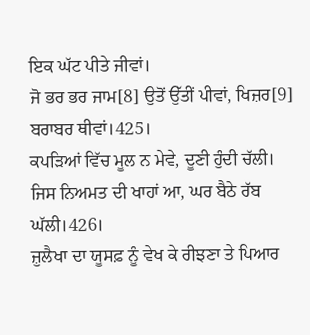ਇਕ ਘੱਟ ਪੀਤੇ ਜੀਵਾਂ।
ਜੋ ਭਰ ਭਰ ਜਾਮ[8] ਉਤੋਂ ਉੱਤੀਂ ਪੀਵਾਂ, ਖਿਜ਼ਰ[9] ਬਰਾਬਰ ਥੀਵਾਂ।425।
ਕਪੜਿਆਂ ਵਿੱਚ ਮੂਲ ਨ ਮੇਵੇ, ਦੂਣੀ ਹੁੰਦੀ ਚੱਲੀ।
ਜਿਸ ਨਿਅਮਤ ਦੀ ਖਾਹਾਂ ਆ, ਘਰ ਬੈਠੇ ਰੱਬ ਘੱਲੀ।426।
ਜ਼ੁਲੈਖਾ ਦਾ ਯੂਸਫ਼ ਨੂੰ ਵੇਖ ਕੇ ਰੀਝਣਾ ਤੇ ਪਿਆਰ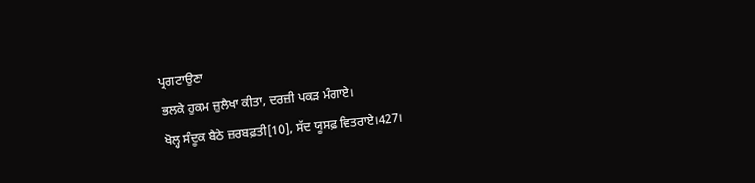ਪ੍ਰਗਟਾਉਣਾ
ਭਲਕੇ ਹੁਕਮ ਜ਼ੁਲੈਖਾ ਕੀਤਾ, ਦਰਜ਼ੀ ਪਕੜ ਮੰਗਾਏ।
ਖੋਲ੍ਹ ਸੰਦੂਕ ਬੈਠੇ ਜ਼ਰਬਫ਼ਤੀ[10], ਸੱਦ ਯੂਸਫ਼ ਵਿਤਰਾਏ।427।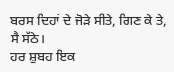ਬਰਸ ਦਿਹਾਂ ਦੇ ਜੋੜੇ ਸੀਤੇ, ਗਿਣ ਕੇ ਤੇ, ਸੈ ਸੱਠੇ।
ਹਰ ਸ਼ੁਬਹ ਇਕ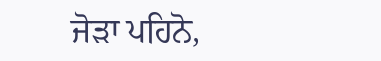ਜੋੜਾ ਪਹਿਨੋ,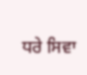ਧਰੇ ਸਿਵਾ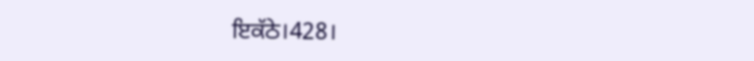ਇਕੱਠੇ।428।